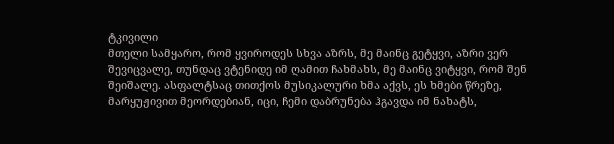ტკივილი
მთელი სამყარო, რომ ყვიროდეს სხვა აზრს, მე მაინც გეტყვი, აზრი ვერ შევიცვალე, თუნდაც ვტენიდე იმ ღამით ჩახმახს, მე მაინც ვიტყვი, რომ შენ შეიშალე. ასფალტსაც თითქოს მუსიკალური ხმა აქვს, ეს ხმები წრეზე, მარყუჟივით მეორდებიან, იცი, ჩემი დაბრუნება ჰგავდა იმ ნახატს,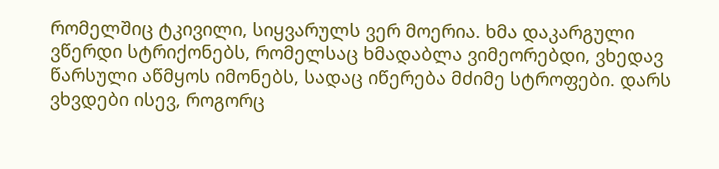რომელშიც ტკივილი, სიყვარულს ვერ მოერია. ხმა დაკარგული ვწერდი სტრიქონებს, რომელსაც ხმადაბლა ვიმეორებდი, ვხედავ წარსული აწმყოს იმონებს, სადაც იწერება მძიმე სტროფები. დარს ვხვდები ისევ, როგორც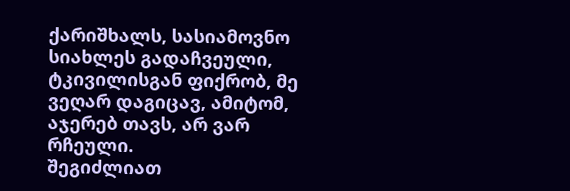ქარიშხალს, სასიამოვნო სიახლეს გადაჩვეული, ტკივილისგან ფიქრობ, მე ვეღარ დაგიცავ, ამიტომ, აჯერებ თავს, არ ვარ რჩეული.
შეგიძლიათ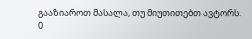გააზიაროთ მასალა, თუ მიუთითებთ ავტორს.
0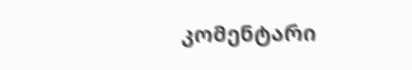კომენტარი